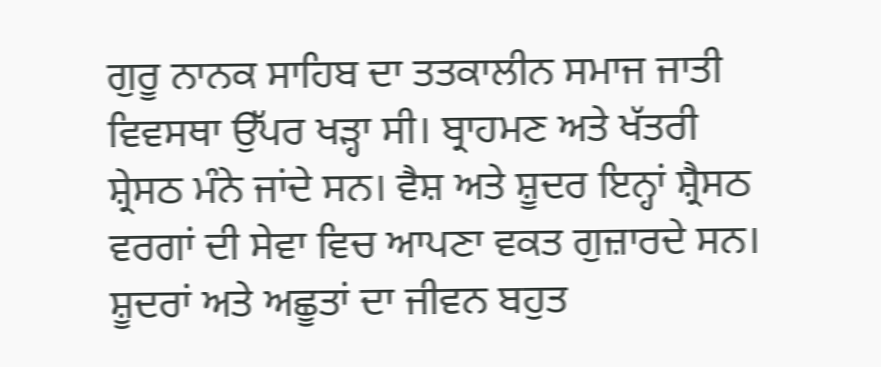ਗੁਰੂ ਨਾਨਕ ਸਾਹਿਬ ਦਾ ਤਤਕਾਲੀਨ ਸਮਾਜ ਜਾਤੀ ਵਿਵਸਥਾ ਉੱਪਰ ਖੜ੍ਹਾ ਸੀ। ਬ੍ਰਾਹਮਣ ਅਤੇ ਖੱਤਰੀ ਸ਼੍ਰੇਸਠ ਮੰਨੇ ਜਾਂਦੇ ਸਨ। ਵੈਸ਼ ਅਤੇ ਸ਼ੂਦਰ ਇਨ੍ਹਾਂ ਸ਼੍ਰੈਸਠ ਵਰਗਾਂ ਦੀ ਸੇਵਾ ਵਿਚ ਆਪਣਾ ਵਕਤ ਗੁਜ਼ਾਰਦੇ ਸਨ। ਸ਼ੂਦਰਾਂ ਅਤੇ ਅਛੂਤਾਂ ਦਾ ਜੀਵਨ ਬਹੁਤ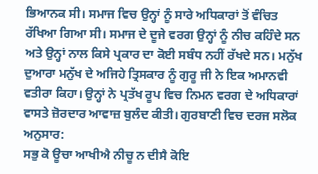ਭਿਆਨਕ ਸੀ। ਸਮਾਜ ਵਿਚ ਉਨ੍ਹਾਂ ਨੂੰ ਸਾਰੇ ਅਧਿਕਾਰਾਂ ਤੋਂ ਵੰਚਿਤ ਰੱਖਿਆ ਗਿਆ ਸੀ। ਸਮਾਜ ਦੇ ਦੂਜੇ ਵਰਗ ਉਨ੍ਹਾਂ ਨੂੰ ਨੀਚ ਕਹਿੰਦੇ ਸਨ ਅਤੇ ਉਨ੍ਹਾਂ ਨਾਲ ਕਿਸੇ ਪ੍ਰਕਾਰ ਦਾ ਕੋਈ ਸਬੰਧ ਨਹੀਂ ਰੱਖਦੇ ਸਨ। ਮਨੁੱਖ ਦੁਆਰਾ ਮਨੁੱਖ ਦੇ ਅਜਿਹੇ ਤ੍ਰਿਸਕਾਰ ਨੂੰ ਗੁਰੂ ਜੀ ਨੇ ਇਕ ਅਮਾਨਵੀ ਵਤੀਰਾ ਕਿਹਾ। ਉਨ੍ਹਾਂ ਨੇ ਪ੍ਰਤੱਖ ਰੂਪ ਵਿਚ ਨਿਮਨ ਵਰਗ ਦੇ ਅਧਿਕਾਰਾਂ ਵਾਸਤੇ ਜ਼ੋਰਦਾਰ ਆਵਾਜ਼ ਬੁਲੰਦ ਕੀਤੀ। ਗੁਰਬਾਣੀ ਵਿਚ ਦਰਜ ਸਲੋਕ ਅਨੁਸਾਰ:
ਸਭੁ ਕੋ ਊਚਾ ਆਖੀਐ ਨੀਚੂ ਨ ਦੀਸੈ ਕੋਇ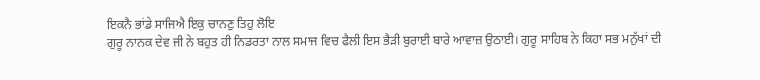ਇਕਨੈ ਭਾਂਡੇ ਸਾਜਿਐ ਇਕੁ ਚਾਨਣੁ ਤਿਹੁ ਲੋਇ
ਗੁਰੂ ਨਾਨਕ ਦੇਵ ਜੀ ਨੇ ਬਹੁਤ ਹੀ ਨਿਡਰਤਾ ਨਾਲ ਸਮਾਜ ਵਿਚ ਫੈਲੀ ਇਸ ਭੈੜੀ ਬੁਰਾਈ ਬਾਰੇ ਆਵਾਜ਼ ਉਠਾਈ। ਗੁਰੂ ਸਾਹਿਬ ਨੇ ਕਿਹਾ ਸਭ ਮਨੁੱਖਾਂ ਦੀ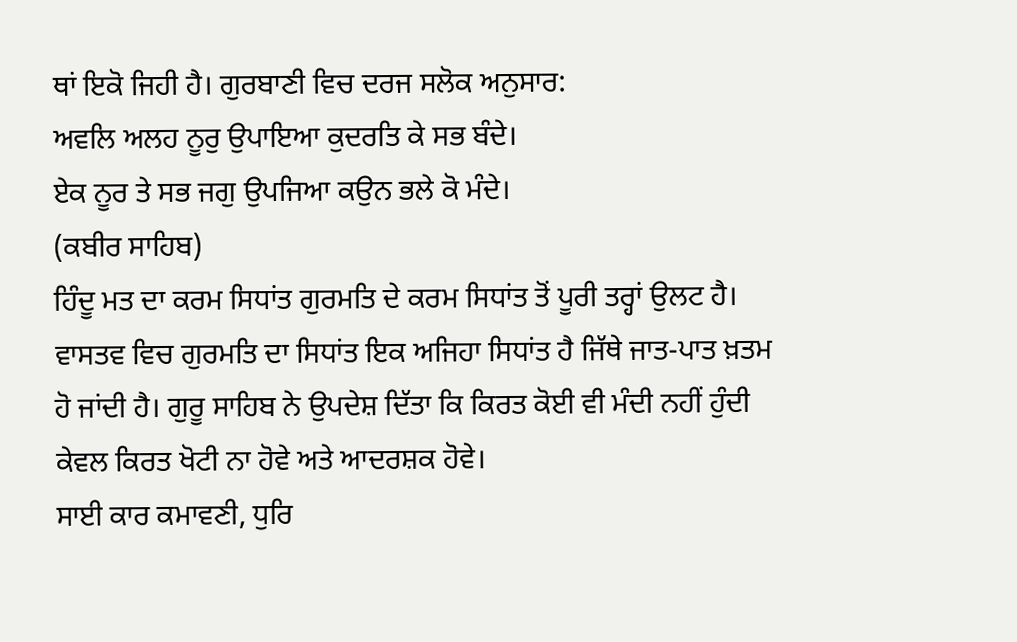ਥਾਂ ਇਕੋ ਜਿਹੀ ਹੈ। ਗੁਰਬਾਣੀ ਵਿਚ ਦਰਜ ਸਲੋਕ ਅਨੁਸਾਰ:
ਅਵਲਿ ਅਲਹ ਨੂਰੁ ਉਪਾਇਆ ਕੁਦਰਤਿ ਕੇ ਸਭ ਬੰਦੇ।
ਏਕ ਨੂਰ ਤੇ ਸਭ ਜਗੁ ਉਪਜਿਆ ਕਉਨ ਭਲੇ ਕੋ ਮੰਦੇ।
(ਕਬੀਰ ਸਾਹਿਬ)
ਹਿੰਦੂ ਮਤ ਦਾ ਕਰਮ ਸਿਧਾਂਤ ਗੁਰਮਤਿ ਦੇ ਕਰਮ ਸਿਧਾਂਤ ਤੋਂ ਪੂਰੀ ਤਰ੍ਹਾਂ ਉਲਟ ਹੈ। ਵਾਸਤਵ ਵਿਚ ਗੁਰਮਤਿ ਦਾ ਸਿਧਾਂਤ ਇਕ ਅਜਿਹਾ ਸਿਧਾਂਤ ਹੈ ਜਿੱਥੇ ਜਾਤ-ਪਾਤ ਖ਼ਤਮ ਹੋ ਜਾਂਦੀ ਹੈ। ਗੁਰੂ ਸਾਹਿਬ ਨੇ ਉਪਦੇਸ਼ ਦਿੱਤਾ ਕਿ ਕਿਰਤ ਕੋਈ ਵੀ ਮੰਦੀ ਨਹੀਂ ਹੁੰਦੀ ਕੇਵਲ ਕਿਰਤ ਖੋਟੀ ਨਾ ਹੋਵੇ ਅਤੇ ਆਦਰਸ਼ਕ ਹੋਵੇ।
ਸਾਈ ਕਾਰ ਕਮਾਵਣੀ, ਧੁਰਿ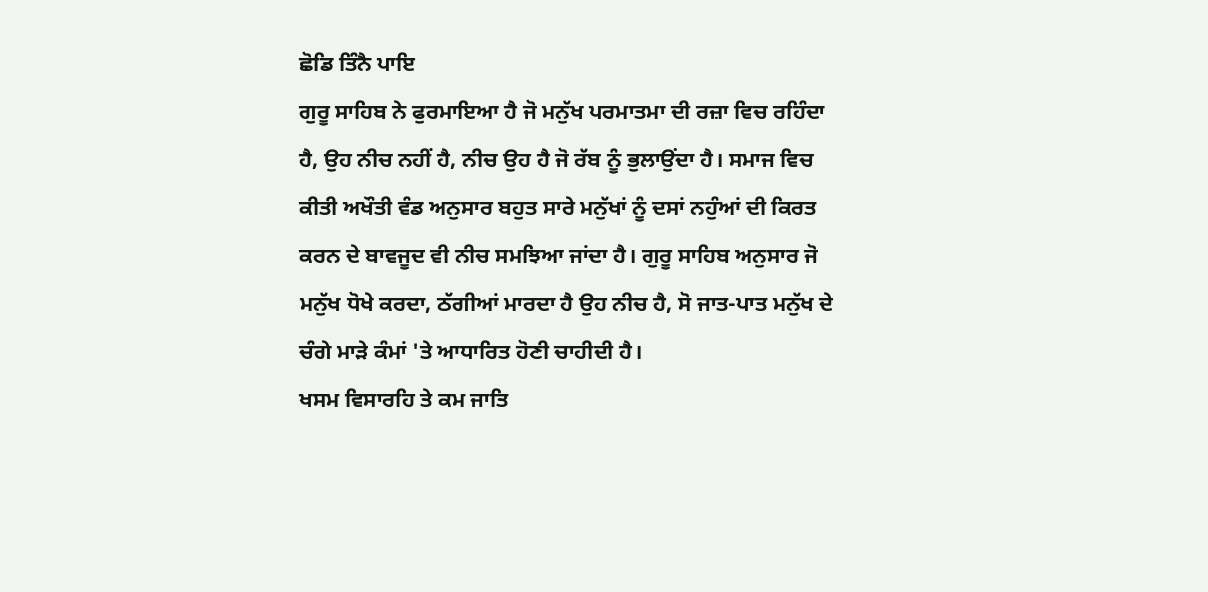ਛੋਡਿ ਤਿੰਨੈ ਪਾਇ
ਗੁਰੂ ਸਾਹਿਬ ਨੇ ਫੁਰਮਾਇਆ ਹੈ ਜੋ ਮਨੁੱਖ ਪਰਮਾਤਮਾ ਦੀ ਰਜ਼ਾ ਵਿਚ ਰਹਿੰਦਾ ਹੈ, ਉਹ ਨੀਚ ਨਹੀਂ ਹੈ, ਨੀਚ ਉਹ ਹੈ ਜੋ ਰੱਬ ਨੂੰ ਭੁਲਾਉਂਦਾ ਹੈ। ਸਮਾਜ ਵਿਚ ਕੀਤੀ ਅਖੌਤੀ ਵੰਡ ਅਨੁਸਾਰ ਬਹੁਤ ਸਾਰੇ ਮਨੁੱਖਾਂ ਨੂੰ ਦਸਾਂ ਨਹੁੰਆਂ ਦੀ ਕਿਰਤ ਕਰਨ ਦੇ ਬਾਵਜੂਦ ਵੀ ਨੀਚ ਸਮਝਿਆ ਜਾਂਦਾ ਹੈ। ਗੁਰੂ ਸਾਹਿਬ ਅਨੁਸਾਰ ਜੋ ਮਨੁੱਖ ਧੋਖੇ ਕਰਦਾ, ਠੱਗੀਆਂ ਮਾਰਦਾ ਹੈ ਉਹ ਨੀਚ ਹੈ, ਸੋ ਜਾਤ-ਪਾਤ ਮਨੁੱਖ ਦੇ ਚੰਗੇ ਮਾੜੇ ਕੰਮਾਂ 'ਤੇ ਆਧਾਰਿਤ ਹੋਣੀ ਚਾਹੀਦੀ ਹੈ।
ਖਸਮ ਵਿਸਾਰਹਿ ਤੇ ਕਮ ਜਾਤਿ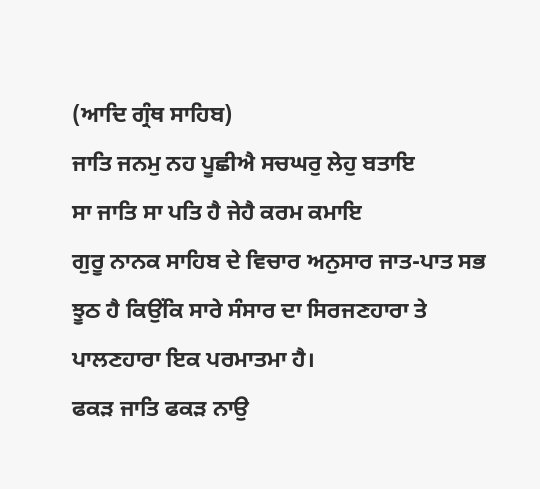(ਆਦਿ ਗ੍ਰੰਥ ਸਾਹਿਬ)
ਜਾਤਿ ਜਨਮੁ ਨਹ ਪੂਛੀਐ ਸਚਘਰੁ ਲੇਹੁ ਬਤਾਇ
ਸਾ ਜਾਤਿ ਸਾ ਪਤਿ ਹੈ ਜੇਹੈ ਕਰਮ ਕਮਾਇ
ਗੁਰੂ ਨਾਨਕ ਸਾਹਿਬ ਦੇ ਵਿਚਾਰ ਅਨੁਸਾਰ ਜਾਤ-ਪਾਤ ਸਭ ਝੂਠ ਹੈ ਕਿਉਂਕਿ ਸਾਰੇ ਸੰਸਾਰ ਦਾ ਸਿਰਜਣਹਾਰਾ ਤੇ ਪਾਲਣਹਾਰਾ ਇਕ ਪਰਮਾਤਮਾ ਹੈ।
ਫਕੜ ਜਾਤਿ ਫਕੜ ਨਾਉ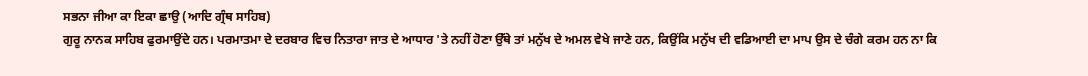ਸਭਨਾ ਜੀਆ ਕਾ ਇਕਾ ਛਾਉ (ਆਦਿ ਗ੍ਰੰਥ ਸਾਹਿਬ)
ਗੁਰੂ ਨਾਨਕ ਸਾਹਿਬ ਫੁਰਮਾਉਂਦੇ ਹਨ। ਪਰਮਾਤਮਾ ਦੇ ਦਰਬਾਰ ਵਿਚ ਨਿਤਾਰਾ ਜਾਤ ਦੇ ਆਧਾਰ 'ਤੇ ਨਹੀਂ ਹੋਣਾ ਉੱਥੇ ਤਾਂ ਮਨੁੱਖ ਦੇ ਅਮਲ ਵੇਖੇ ਜਾਣੇ ਹਨ, ਕਿਉਂਕਿ ਮਨੁੱਖ ਦੀ ਵਡਿਆਈ ਦਾ ਮਾਪ ਉਸ ਦੇ ਚੰਗੇ ਕਰਮ ਹਨ ਨਾ ਕਿ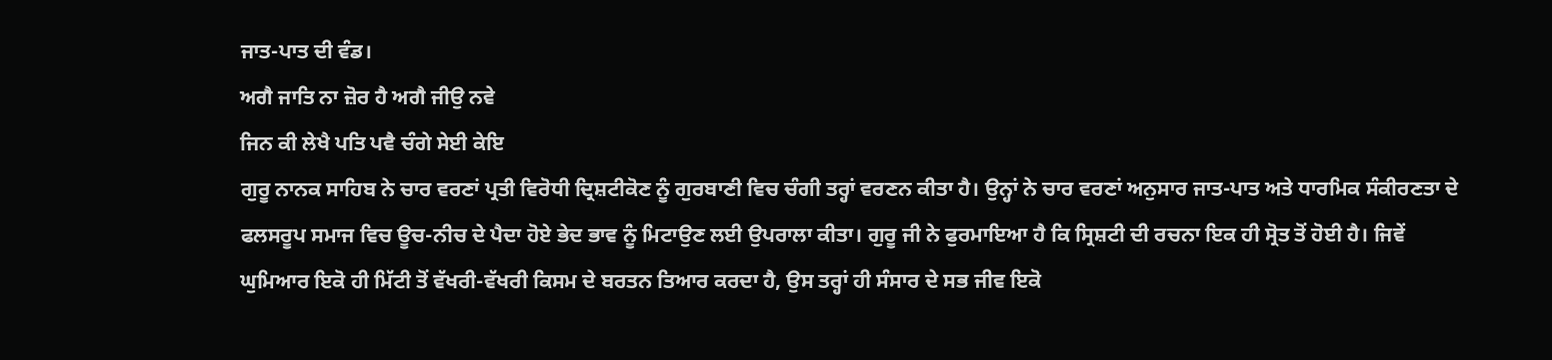ਜਾਤ-ਪਾਤ ਦੀ ਵੰਡ।
ਅਗੈ ਜਾਤਿ ਨਾ ਜ਼ੋਰ ਹੈ ਅਗੈ ਜੀਉ ਨਵੇ
ਜਿਨ ਕੀ ਲੇਖੈ ਪਤਿ ਪਵੈ ਚੰਗੇ ਸੇਈ ਕੇਇ
ਗੁਰੂ ਨਾਨਕ ਸਾਹਿਬ ਨੇ ਚਾਰ ਵਰਣਾਂ ਪ੍ਰਤੀ ਵਿਰੋਧੀ ਦ੍ਰਿਸ਼ਟੀਕੋਣ ਨੂੰ ਗੁਰਬਾਣੀ ਵਿਚ ਚੰਗੀ ਤਰ੍ਹਾਂ ਵਰਣਨ ਕੀਤਾ ਹੈ। ਉਨ੍ਹਾਂ ਨੇ ਚਾਰ ਵਰਣਾਂ ਅਨੁਸਾਰ ਜਾਤ-ਪਾਤ ਅਤੇ ਧਾਰਮਿਕ ਸੰਕੀਰਣਤਾ ਦੇ ਫਲਸਰੂਪ ਸਮਾਜ ਵਿਚ ਊਚ-ਨੀਚ ਦੇ ਪੈਦਾ ਹੋਏ ਭੇਦ ਭਾਵ ਨੂੰ ਮਿਟਾਉਣ ਲਈ ਉਪਰਾਲਾ ਕੀਤਾ। ਗੁਰੂ ਜੀ ਨੇ ਫੁਰਮਾਇਆ ਹੈ ਕਿ ਸ੍ਰਿਸ਼ਟੀ ਦੀ ਰਚਨਾ ਇਕ ਹੀ ਸ੍ਰੋਤ ਤੋਂ ਹੋਈ ਹੈ। ਜਿਵੇਂ ਘੁਮਿਆਰ ਇਕੋ ਹੀ ਮਿੱਟੀ ਤੋਂ ਵੱਖਰੀ-ਵੱਖਰੀ ਕਿਸਮ ਦੇ ਬਰਤਨ ਤਿਆਰ ਕਰਦਾ ਹੈ, ਉਸ ਤਰ੍ਹਾਂ ਹੀ ਸੰਸਾਰ ਦੇ ਸਭ ਜੀਵ ਇਕੋ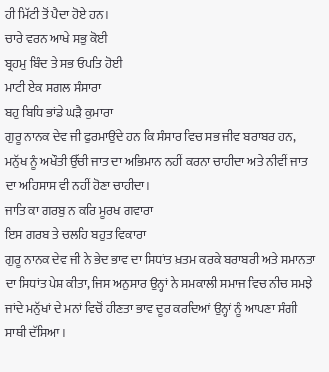ਹੀ ਮਿੱਟੀ ਤੋਂ ਪੈਦਾ ਹੋਏ ਹਨ।
ਚਾਰੇ ਵਰਨ ਆਖੇ ਸਭੁ ਕੋਈ
ਬ੍ਰਹਮੁ ਬਿੰਦ ਤੇ ਸਭ ਓਪਤਿ ਹੋਈ
ਮਾਟੀ ਏਕ ਸਗਲ ਸੰਸਾਰਾ
ਬਹੁ ਬਿਧਿ ਭਾਂਡੇ ਘੜੈ ਕੁਮਾਰਾ
ਗੁਰੂ ਨਾਨਕ ਦੇਵ ਜੀ ਫੁਰਮਾਉਂਦੇ ਹਨ ਕਿ ਸੰਸਾਰ ਵਿਚ ਸਭ ਜੀਵ ਬਰਾਬਰ ਹਨ, ਮਨੁੱਖ ਨੂੰ ਅਖੌਤੀ ਉੱਚੀ ਜਾਤ ਦਾ ਅਭਿਮਾਨ ਨਹੀਂ ਕਰਨਾ ਚਾਹੀਦਾ ਅਤੇ ਨੀਵੀਂ ਜਾਤ ਦਾ ਅਹਿਸਾਸ ਵੀ ਨਹੀਂ ਹੋਣਾ ਚਾਹੀਦਾ।
ਜਾਤਿ ਕਾ ਗਰਬੁ ਨ ਕਰਿ ਮੂਰਖ ਗਵਾਰਾ
ਇਸ ਗਰਬ ਤੇ ਚਲਹਿ ਬਹੁਤ ਵਿਕਾਰਾ
ਗੁਰੂ ਨਾਨਕ ਦੇਵ ਜੀ ਨੇ ਭੇਦ ਭਾਵ ਦਾ ਸਿਧਾਂਤ ਖ਼ਤਮ ਕਰਕੇ ਬਰਾਬਰੀ ਅਤੇ ਸਮਾਨਤਾ ਦਾ ਸਿਧਾਂਤ ਪੇਸ਼ ਕੀਤਾ, ਜਿਸ ਅਨੁਸਾਰ ਉਨ੍ਹਾਂ ਨੇ ਸਮਕਾਲੀ ਸਮਾਜ ਵਿਚ ਨੀਚ ਸਮਝੇ ਜਾਂਦੇ ਮਨੁੱਖਾਂ ਦੇ ਮਨਾਂ ਵਿਚੋਂ ਹੀਣਤਾ ਭਾਵ ਦੂਰ ਕਰਦਿਆਂ ਉਨ੍ਹਾਂ ਨੂੰ ਆਪਣਾ ਸੰਗੀ ਸਾਥੀ ਦੱਸਿਆ।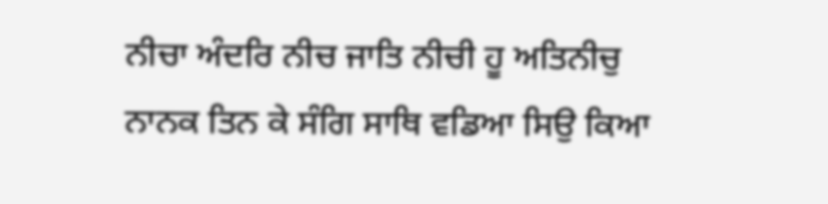ਨੀਚਾ ਅੰਦਰਿ ਨੀਚ ਜਾਤਿ ਨੀਚੀ ਹੂ ਅਤਿਨੀਚੁ
ਨਾਨਕ ਤਿਨ ਕੇ ਸੰਗਿ ਸਾਥਿ ਵਡਿਆ ਸਿਉ ਕਿਆ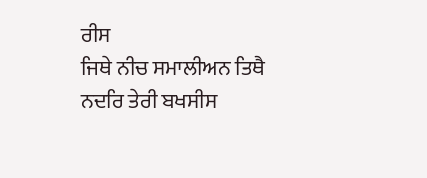ਰੀਸ
ਜਿਥੇ ਨੀਚ ਸਮਾਲੀਅਨ ਤਿਥੈ ਨਦਰਿ ਤੇਰੀ ਬਖਸੀਸ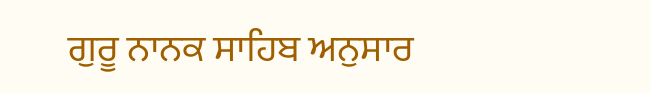ਗੁਰੂ ਨਾਨਕ ਸਾਹਿਬ ਅਨੁਸਾਰ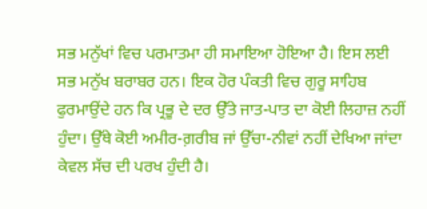ਸਭ ਮਨੁੱਖਾਂ ਵਿਚ ਪਰਮਾਤਮਾ ਹੀ ਸਮਾਇਆ ਹੋਇਆ ਹੈ। ਇਸ ਲਈ ਸਭ ਮਨੁੱਖ ਬਰਾਬਰ ਹਨ। ਇਕ ਹੋਰ ਪੰਕਤੀ ਵਿਚ ਗੁਰੂ ਸਾਹਿਬ ਫੁਰਮਾਉਂਦੇ ਹਨ ਕਿ ਪ੍ਰਭੂ ਦੇ ਦਰ ਉੱਤੇ ਜਾਤ-ਪਾਤ ਦਾ ਕੋਈ ਲਿਹਾਜ਼ ਨਹੀਂ ਹੁੰਦਾ। ਉੱਥੇ ਕੋਈ ਅਮੀਰ-ਗ਼ਰੀਬ ਜਾਂ ਉੱਚਾ-ਨੀਵਾਂ ਨਹੀਂ ਦੇਖਿਆ ਜਾਂਦਾ ਕੇਵਲ ਸੱਚ ਦੀ ਪਰਖ ਹੁੰਦੀ ਹੈ।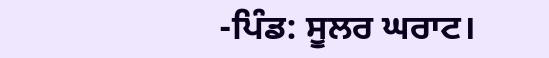-ਪਿੰਡ: ਸੂਲਰ ਘਰਾਟ।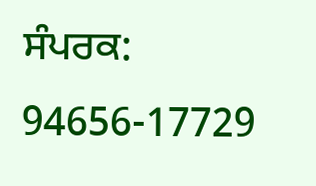ਸੰਪਰਕ: 94656-17729